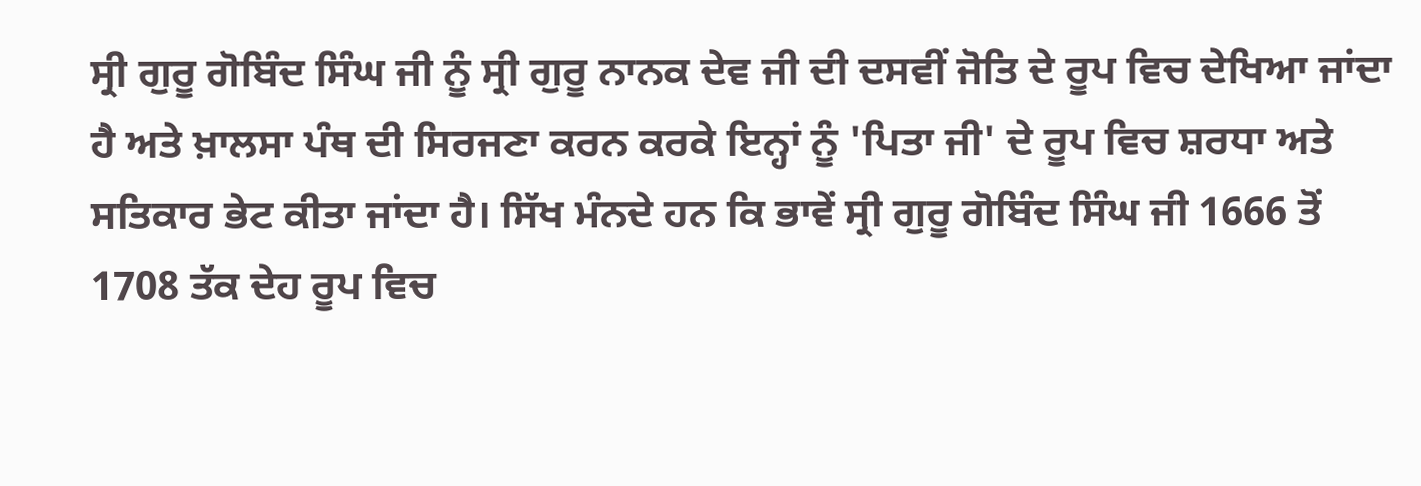ਸ੍ਰੀ ਗੁਰੂ ਗੋਬਿੰਦ ਸਿੰਘ ਜੀ ਨੂੰ ਸ੍ਰੀ ਗੁਰੂ ਨਾਨਕ ਦੇਵ ਜੀ ਦੀ ਦਸਵੀਂ ਜੋਤਿ ਦੇ ਰੂਪ ਵਿਚ ਦੇਖਿਆ ਜਾਂਦਾ ਹੈ ਅਤੇ ਖ਼ਾਲਸਾ ਪੰਥ ਦੀ ਸਿਰਜਣਾ ਕਰਨ ਕਰਕੇ ਇਨ੍ਹਾਂ ਨੂੰ 'ਪਿਤਾ ਜੀ' ਦੇ ਰੂਪ ਵਿਚ ਸ਼ਰਧਾ ਅਤੇ ਸਤਿਕਾਰ ਭੇਟ ਕੀਤਾ ਜਾਂਦਾ ਹੈ। ਸਿੱਖ ਮੰਨਦੇ ਹਨ ਕਿ ਭਾਵੇਂ ਸ੍ਰੀ ਗੁਰੂ ਗੋਬਿੰਦ ਸਿੰਘ ਜੀ 1666 ਤੋਂ 1708 ਤੱਕ ਦੇਹ ਰੂਪ ਵਿਚ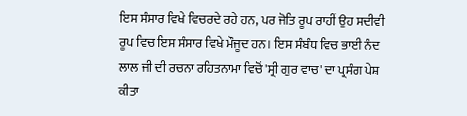ਇਸ ਸੰਸਾਰ ਵਿਖੇ ਵਿਚਰਦੇ ਰਹੇ ਹਨ, ਪਰ ਜੋਤਿ ਰੂਪ ਰਾਹੀਂ ਉਹ ਸਦੀਵੀ ਰੂਪ ਵਿਚ ਇਸ ਸੰਸਾਰ ਵਿਖੇ ਮੌਜੂਦ ਹਨ। ਇਸ ਸੰਬੰਧ ਵਿਚ ਭਾਈ ਨੰਦ ਲਾਲ ਜੀ ਦੀ ਰਚਨਾ ਰਹਿਤਨਾਮਾ ਵਿਚੋਂ 'ਸ੍ਰੀ ਗੁਰ ਵਾਚ' ਦਾ ਪ੍ਰਸੰਗ ਪੇਸ਼ ਕੀਤਾ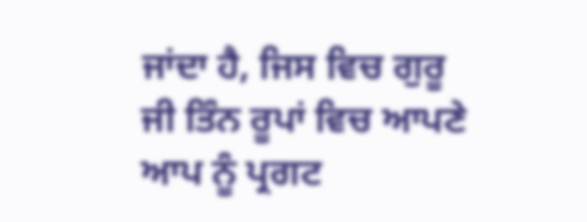ਜਾਂਦਾ ਹੈ, ਜਿਸ ਵਿਚ ਗੁਰੂ ਜੀ ਤਿੰਨ ਰੂਪਾਂ ਵਿਚ ਆਪਣੇ ਆਪ ਨੂੰ ਪ੍ਰਗਟ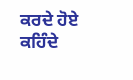ਕਰਦੇ ਹੋਏ ਕਹਿੰਦੇ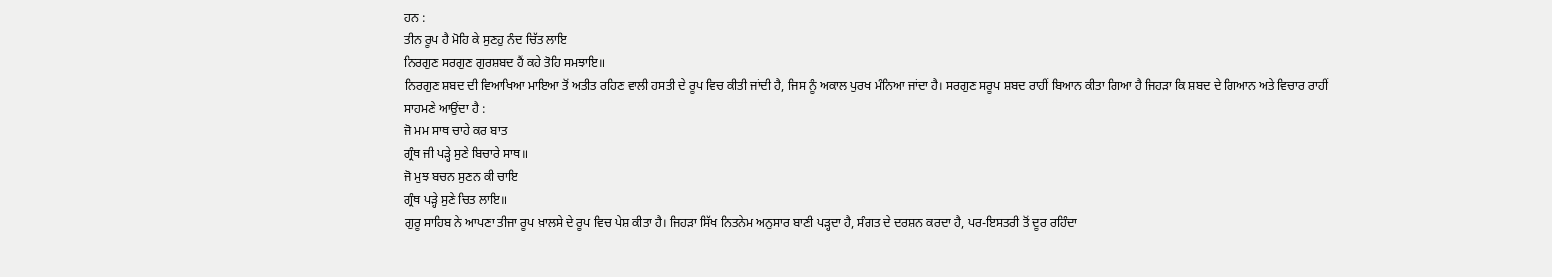ਹਨ :
ਤੀਨ ਰੂਪ ਹੈ ਮੋਹਿ ਕੇ ਸੁਣਹੁ ਨੰਦ ਚਿੱਤ ਲਾਇ
ਨਿਰਗੁਣ ਸਰਗੁਣ ਗੁਰਸ਼ਬਦ ਹੈਂ ਕਹੇ ਤੋਹਿ ਸਮਝਾਇ॥
ਨਿਰਗੁਣ ਸ਼ਬਦ ਦੀ ਵਿਆਖਿਆ ਮਾਇਆ ਤੋਂ ਅਤੀਤ ਰਹਿਣ ਵਾਲੀ ਹਸਤੀ ਦੇ ਰੂਪ ਵਿਚ ਕੀਤੀ ਜਾਂਦੀ ਹੈ, ਜਿਸ ਨੂੰ ਅਕਾਲ ਪੁਰਖ ਮੰਨਿਆ ਜਾਂਦਾ ਹੈ। ਸਰਗੁਣ ਸਰੂਪ ਸ਼ਬਦ ਰਾਹੀਂ ਬਿਆਨ ਕੀਤਾ ਗਿਆ ਹੈ ਜਿਹੜਾ ਕਿ ਸ਼ਬਦ ਦੇ ਗਿਆਨ ਅਤੇ ਵਿਚਾਰ ਰਾਹੀਂ ਸਾਹਮਣੇ ਆਉਂਦਾ ਹੈ :
ਜੋ ਮਮ ਸਾਥ ਚਾਹੇ ਕਰ ਬਾਤ
ਗ੍ਰੰਥ ਜੀ ਪੜ੍ਹੇ ਸੁਣੇ ਬਿਚਾਰੇ ਸਾਥ॥
ਜੋ ਮੁਝ ਬਚਨ ਸੁਣਨ ਕੀ ਚਾਇ
ਗ੍ਰੰਥ ਪੜ੍ਹੇ ਸੁਣੇ ਚਿਤ ਲਾਇ॥
ਗੁਰੂ ਸਾਹਿਬ ਨੇ ਆਪਣਾ ਤੀਜਾ ਰੂਪ ਖ਼ਾਲਸੇ ਦੇ ਰੂਪ ਵਿਚ ਪੇਸ਼ ਕੀਤਾ ਹੈ। ਜਿਹੜਾ ਸਿੱਖ ਨਿਤਨੇਮ ਅਨੁਸਾਰ ਬਾਣੀ ਪੜ੍ਹਦਾ ਹੈ, ਸੰਗਤ ਦੇ ਦਰਸ਼ਨ ਕਰਦਾ ਹੈ, ਪਰ-ਇਸਤਰੀ ਤੋਂ ਦੂਰ ਰਹਿੰਦਾ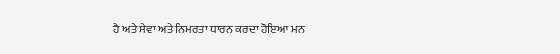ਹੈ ਅਤੇ ਸੇਵਾ ਅਤੇ ਨਿਮਰਤਾ ਧਾਰਨ ਕਰਦਾ ਹੋਇਆ ਮਨ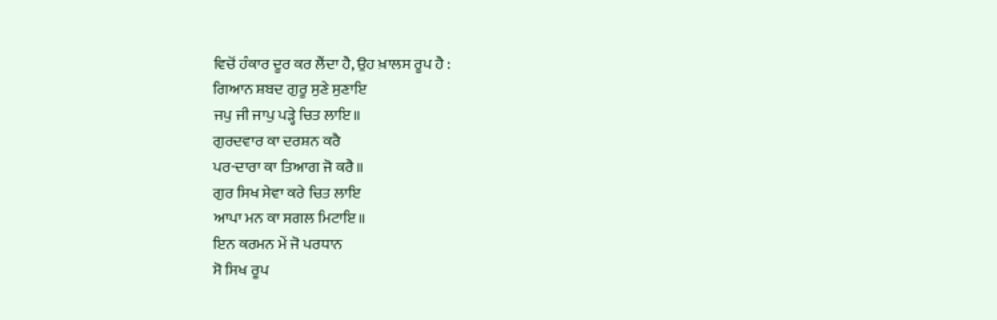ਵਿਚੋਂ ਹੰਕਾਰ ਦੂਰ ਕਰ ਲੈਂਦਾ ਹੈ, ਉਹ ਖ਼ਾਲਸ ਰੂਪ ਹੈ :
ਗਿਆਨ ਸ਼ਬਦ ਗੁਰੂ ਸੁਣੇ ਸੁਣਾਇ
ਜਪੁ ਜੀ ਜਾਪੁ ਪੜ੍ਹੇ ਚਿਤ ਲਾਇ॥
ਗੁਰਦਵਾਰ ਕਾ ਦਰਸ਼ਨ ਕਰੈ
ਪਰ-ਦਾਰਾ ਕਾ ਤਿਆਗ ਜੋ ਕਰੈ॥
ਗੁਰ ਸਿਖ ਸੇਵਾ ਕਰੇ ਚਿਤ ਲਾਇ
ਆਪਾ ਮਨ ਕਾ ਸਗਲ ਮਿਟਾਇ॥
ਇਨ ਕਰਮਨ ਮੇਂ ਜੋ ਪਰਧਾਨ
ਸੋ ਸਿਖ ਰੂਪ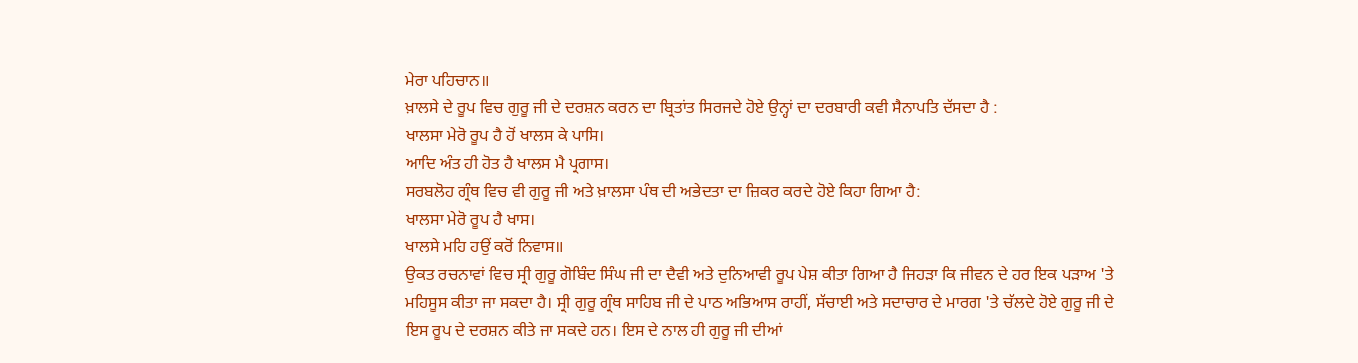ਮੇਰਾ ਪਹਿਚਾਨ॥
ਖ਼ਾਲਸੇ ਦੇ ਰੂਪ ਵਿਚ ਗੁਰੂ ਜੀ ਦੇ ਦਰਸ਼ਨ ਕਰਨ ਦਾ ਬ੍ਰਿਤਾਂਤ ਸਿਰਜਦੇ ਹੋਏ ਉਨ੍ਹਾਂ ਦਾ ਦਰਬਾਰੀ ਕਵੀ ਸੈਨਾਪਤਿ ਦੱਸਦਾ ਹੈ :
ਖਾਲਸਾ ਮੇਰੋ ਰੂਪ ਹੈ ਹੋਂ ਖਾਲਸ ਕੇ ਪਾਸਿ।
ਆਦਿ ਅੰਤ ਹੀ ਹੋਤ ਹੈ ਖਾਲਸ ਮੈ ਪ੍ਰਗਾਸ।
ਸਰਬਲੋਹ ਗ੍ਰੰਥ ਵਿਚ ਵੀ ਗੁਰੂ ਜੀ ਅਤੇ ਖ਼ਾਲਸਾ ਪੰਥ ਦੀ ਅਭੇਦਤਾ ਦਾ ਜ਼ਿਕਰ ਕਰਦੇ ਹੋਏ ਕਿਹਾ ਗਿਆ ਹੈ:
ਖਾਲਸਾ ਮੇਰੋ ਰੂਪ ਹੈ ਖਾਸ।
ਖਾਲਸੇ ਮਹਿ ਹਉਂ ਕਰੋਂ ਨਿਵਾਸ॥
ਉਕਤ ਰਚਨਾਵਾਂ ਵਿਚ ਸ੍ਰੀ ਗੁਰੂ ਗੋਬਿੰਦ ਸਿੰਘ ਜੀ ਦਾ ਦੈਵੀ ਅਤੇ ਦੁਨਿਆਵੀ ਰੂਪ ਪੇਸ਼ ਕੀਤਾ ਗਿਆ ਹੈ ਜਿਹੜਾ ਕਿ ਜੀਵਨ ਦੇ ਹਰ ਇਕ ਪੜਾਅ 'ਤੇ ਮਹਿਸੂਸ ਕੀਤਾ ਜਾ ਸਕਦਾ ਹੈ। ਸ੍ਰੀ ਗੁਰੂ ਗ੍ਰੰਥ ਸਾਹਿਬ ਜੀ ਦੇ ਪਾਠ ਅਭਿਆਸ ਰਾਹੀਂ, ਸੱਚਾਈ ਅਤੇ ਸਦਾਚਾਰ ਦੇ ਮਾਰਗ 'ਤੇ ਚੱਲਦੇ ਹੋਏ ਗੁਰੂ ਜੀ ਦੇ ਇਸ ਰੂਪ ਦੇ ਦਰਸ਼ਨ ਕੀਤੇ ਜਾ ਸਕਦੇ ਹਨ। ਇਸ ਦੇ ਨਾਲ ਹੀ ਗੁਰੂ ਜੀ ਦੀਆਂ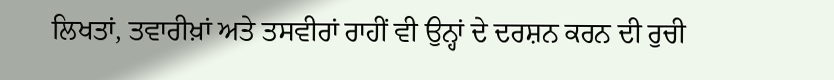ਲਿਖਤਾਂ, ਤਵਾਰੀਖ਼ਾਂ ਅਤੇ ਤਸਵੀਰਾਂ ਰਾਹੀਂ ਵੀ ਉਨ੍ਹਾਂ ਦੇ ਦਰਸ਼ਨ ਕਰਨ ਦੀ ਰੁਚੀ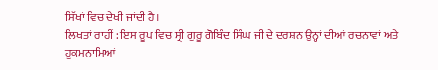ਸਿੱਖਾਂ ਵਿਚ ਦੇਖੀ ਜਾਂਦੀ ਹੈ।
ਲਿਖਤਾਂ ਰਾਹੀਂ : ਇਸ ਰੂਪ ਵਿਚ ਸ੍ਰੀ ਗੁਰੂ ਗੋਬਿੰਦ ਸਿੰਘ ਜੀ ਦੇ ਦਰਸ਼ਨ ਉਨ੍ਹਾਂ ਦੀਆਂ ਰਚਨਾਵਾਂ ਅਤੇ ਹੁਕਮਨਾਮਿਆਂ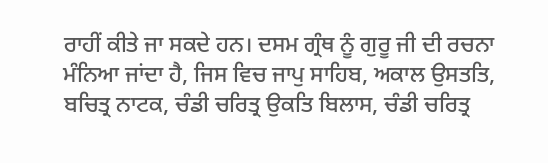ਰਾਹੀਂ ਕੀਤੇ ਜਾ ਸਕਦੇ ਹਨ। ਦਸਮ ਗ੍ਰੰਥ ਨੂੰ ਗੁਰੂ ਜੀ ਦੀ ਰਚਨਾ ਮੰਨਿਆ ਜਾਂਦਾ ਹੈ, ਜਿਸ ਵਿਚ ਜਾਪੁ ਸਾਹਿਬ, ਅਕਾਲ ਉਸਤਤਿ, ਬਚਿਤ੍ਰ ਨਾਟਕ, ਚੰਡੀ ਚਰਿਤ੍ਰ ਉਕਤਿ ਬਿਲਾਸ, ਚੰਡੀ ਚਰਿਤ੍ਰ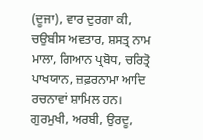(ਦੂਜਾ), ਵਾਰ ਦੁਰਗਾ ਕੀ, ਚਉਬੀਸ ਅਵਤਾਰ, ਸ਼ਸਤ੍ਰ ਨਾਮ ਮਾਲਾ, ਗਿਆਨ ਪ੍ਰਬੋਧ, ਚਰਿਤ੍ਰੋ ਪਾਖਯਾਨ, ਜ਼ਫ਼ਰਨਾਮਾ ਆਦਿ ਰਚਨਾਵਾਂ ਸ਼ਾਮਿਲ ਹਨ। ਗੁਰਮੁਖੀ, ਅਰਬੀ, ਉਰਦੂ,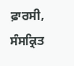ਫ਼ਾਰਸੀ, ਸੰਸਕ੍ਰਿਤ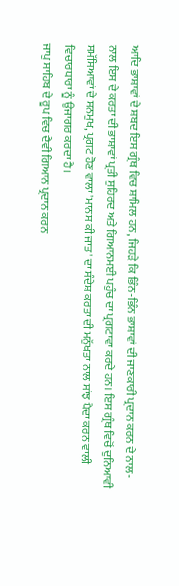ਆਦਿ ਭਾਸ਼ਾਵਾਂ ਦੇ ਸ਼ਬਦ ਇਸ ਗ੍ਰੰਥ ਵਿਚ ਸ਼ਾਮਿਲ ਹਨ, ਜਿਹੜੇ ਕਿ ਭਿੰਨ-ਭਿੰਨ ਭਾਸ਼ਾਵਾਂ ਦੀ ਜਾਣਕਾਰੀ ਪ੍ਰਦਾਨ ਕਰਨ ਦੇ ਨਾਲ-ਨਾਲ ਇਸ ਦੇ ਕਰਤਾ ਦੀ ਭਾਸ਼ਾਵਾਂ ਪ੍ਰਤੀ ਸੁਹਿਰਦ ਅਤੇ ਗਿਆਨਮਈ ਪਹੁੰਚ ਦਾ ਪ੍ਰਗਟਾਵਾ ਕਰਦੇ ਹਨ। ਇਸ ਗ੍ਰੰਥ ਵਿਚੋਂ ਦੁਨਿਆਵੀ ਸਮੱਸਿਆਵਾਂ ਦੇ ਸਨਮੁਖ, ਪ੍ਰਗਟ ਹੋਣ ਵਾਲਾ 'ਮਾਨਸ ਕੀ ਜਾਤ' ਦਾ ਸੰਦੇਸ਼ ਕਰਤਾ ਦੀ ਮਨੁੱਖਤਾ ਨਾਲ ਸਾਂਝ ਪੈਦਾ ਕਰਨ ਵਾਲੀ ਵਿਚਾਰਧਾਰਾ ਨੂੰ ਉਜਾਗਰ ਕਰਦਾ ਹੈ।
ਜਾਪੁ ਸਾਹਿਬ ਦੇ ਰੂਪ ਵਿਚ ਦੈਵੀ ਗਿਆਨ ਪ੍ਰਦਾਨ ਕਰਨ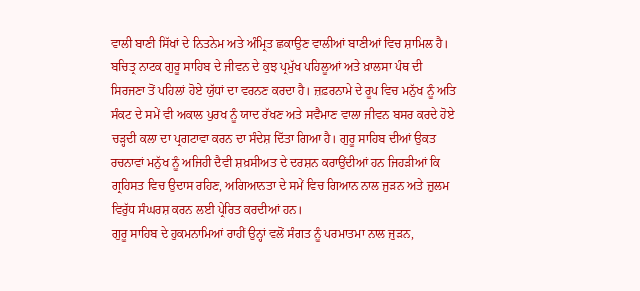ਵਾਲੀ ਬਾਣੀ ਸਿੱਖਾਂ ਦੇ ਨਿਤਨੇਮ ਅਤੇ ਅੰਮ੍ਰਿਤ ਛਕਾਉਣ ਵਾਲੀਆਂ ਬਾਣੀਆਂ ਵਿਚ ਸ਼ਾਮਿਲ ਹੈ। ਬਚਿਤ੍ਰ ਨਾਟਕ ਗੁਰੂ ਸਾਹਿਬ ਦੇ ਜੀਵਨ ਦੇ ਕੁਝ ਪ੍ਰਮੁੱਖ ਪਹਿਲੂਆਂ ਅਤੇ ਖ਼ਾਲਸਾ ਪੰਥ ਦੀ ਸਿਰਜਣਾ ਤੋਂ ਪਹਿਲਾਂ ਹੋਏ ਯੁੱਧਾਂ ਦਾ ਵਰਨਣ ਕਰਦਾ ਹੈ। ਜ਼ਫ਼ਰਨਾਮੇ ਦੇ ਰੂਪ ਵਿਚ ਮਨੁੱਖ ਨੂੰ ਅਤਿ ਸੰਕਟ ਦੇ ਸਮੇਂ ਵੀ ਅਕਾਲ ਪੁਰਖ ਨੂੰ ਯਾਦ ਰੱਖਣ ਅਤੇ ਸਵੈਮਾਣ ਵਾਲਾ ਜੀਵਨ ਬਸਰ ਕਰਦੇ ਹੋਏ ਚੜ੍ਹਦੀ ਕਲਾ ਦਾ ਪ੍ਰਗਟਾਵਾ ਕਰਨ ਦਾ ਸੰਦੇਸ਼ ਦਿੱਤਾ ਗਿਆ ਹੈ। ਗੁਰੂ ਸਾਹਿਬ ਦੀਆਂ ਉਕਤ ਰਚਨਾਵਾਂ ਮਨੁੱਖ ਨੂੰ ਅਜਿਹੀ ਦੈਵੀ ਸ਼ਖ਼ਸੀਅਤ ਦੇ ਦਰਸ਼ਨ ਕਰਾਉਂਦੀਆਂ ਹਨ ਜਿਹੜੀਆਂ ਕਿ ਗ੍ਰਹਿਸਤ ਵਿਚ ਉਦਾਸ ਰਹਿਣ, ਅਗਿਆਨਤਾ ਦੇ ਸਮੇਂ ਵਿਚ ਗਿਆਨ ਨਾਲ ਜੁੜਨ ਅਤੇ ਜ਼ੁਲਮ ਵਿਰੁੱਧ ਸੰਘਰਸ਼ ਕਰਨ ਲਈ ਪ੍ਰੇਰਿਤ ਕਰਦੀਆਂ ਹਨ।
ਗੁਰੂ ਸਾਹਿਬ ਦੇ ਹੁਕਮਨਾਮਿਆਂ ਰਾਹੀਂ ਉਨ੍ਹਾਂ ਵਲੋਂ ਸੰਗਤ ਨੂੰ ਪਰਮਾਤਮਾ ਨਾਲ ਜੁੜਨ,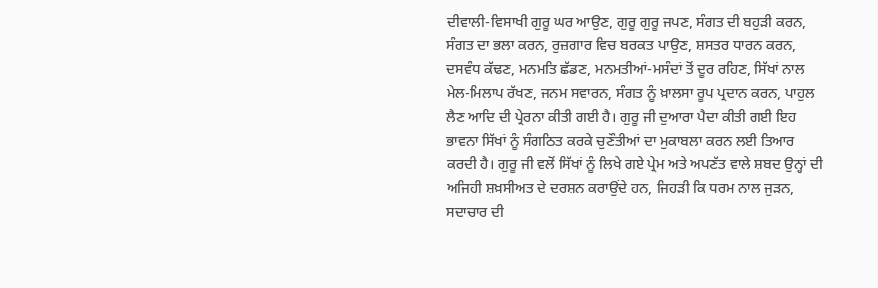ਦੀਵਾਲੀ-ਵਿਸਾਖੀ ਗੁਰੂ ਘਰ ਆਉਣ, ਗੁਰੂ ਗੁਰੂ ਜਪਣ, ਸੰਗਤ ਦੀ ਬਹੁੜੀ ਕਰਨ, ਸੰਗਤ ਦਾ ਭਲਾ ਕਰਨ, ਰੁਜ਼ਗਾਰ ਵਿਚ ਬਰਕਤ ਪਾਉਣ, ਸ਼ਸਤਰ ਧਾਰਨ ਕਰਨ, ਦਸਵੰਧ ਕੱਢਣ, ਮਨਮਤਿ ਛੱਡਣ, ਮਨਮਤੀਆਂ-ਮਸੰਦਾਂ ਤੋਂ ਦੂਰ ਰਹਿਣ, ਸਿੱਖਾਂ ਨਾਲ ਮੇਲ-ਮਿਲਾਪ ਰੱਖਣ, ਜਨਮ ਸਵਾਰਨ, ਸੰਗਤ ਨੂੰ ਖ਼ਾਲਸਾ ਰੂਪ ਪ੍ਰਦਾਨ ਕਰਨ, ਪਾਹੁਲ ਲੈਣ ਆਦਿ ਦੀ ਪ੍ਰੇਰਨਾ ਕੀਤੀ ਗਈ ਹੈ। ਗੁਰੂ ਜੀ ਦੁਆਰਾ ਪੈਦਾ ਕੀਤੀ ਗਈ ਇਹ ਭਾਵਨਾ ਸਿੱਖਾਂ ਨੂੰ ਸੰਗਠਿਤ ਕਰਕੇ ਚੁਣੌਤੀਆਂ ਦਾ ਮੁਕਾਬਲਾ ਕਰਨ ਲਈ ਤਿਆਰ ਕਰਦੀ ਹੈ। ਗੁਰੂ ਜੀ ਵਲੋਂ ਸਿੱਖਾਂ ਨੂੰ ਲਿਖੇ ਗਏ ਪ੍ਰੇਮ ਅਤੇ ਅਪਣੱਤ ਵਾਲੇ ਸ਼ਬਦ ਉਨ੍ਹਾਂ ਦੀ ਅਜਿਹੀ ਸ਼ਖ਼ਸੀਅਤ ਦੇ ਦਰਸ਼ਨ ਕਰਾਉਂਦੇ ਹਨ, ਜਿਹੜੀ ਕਿ ਧਰਮ ਨਾਲ ਜੁੜਨ, ਸਦਾਚਾਰ ਦੀ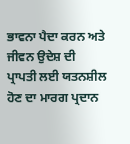ਭਾਵਨਾ ਪੈਦਾ ਕਰਨ ਅਤੇ ਜੀਵਨ ਉਦੇਸ਼ ਦੀ ਪ੍ਰਾਪਤੀ ਲਈ ਯਤਨਸ਼ੀਲ ਹੋਣ ਦਾ ਮਾਰਗ ਪ੍ਰਦਾਨ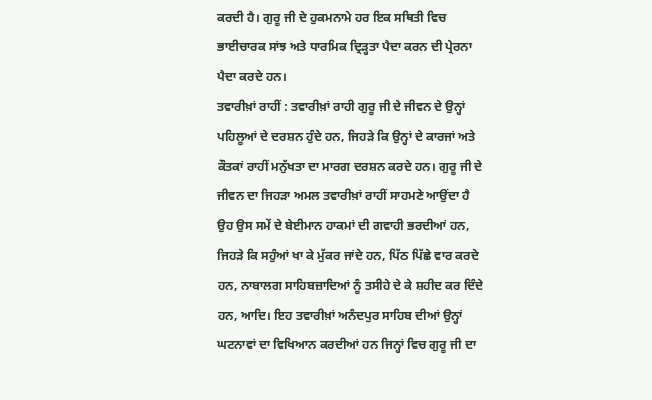ਕਰਦੀ ਹੈ। ਗੁਰੂ ਜੀ ਦੇ ਹੁਕਮਨਾਮੇ ਹਰ ਇਕ ਸਥਿਤੀ ਵਿਚ ਭਾਈਚਾਰਕ ਸਾਂਝ ਅਤੇ ਧਾਰਮਿਕ ਦ੍ਰਿੜ੍ਹਤਾ ਪੈਦਾ ਕਰਨ ਦੀ ਪ੍ਰੇਰਨਾ ਪੈਦਾ ਕਰਦੇ ਹਨ।
ਤਵਾਰੀਖ਼ਾਂ ਰਾਹੀਂ : ਤਵਾਰੀਖ਼ਾਂ ਰਾਹੀ ਗੁਰੂ ਜੀ ਦੇ ਜੀਵਨ ਦੇ ਉਨ੍ਹਾਂ ਪਹਿਲੂਆਂ ਦੇ ਦਰਸ਼ਨ ਹੁੰਦੇ ਹਨ, ਜਿਹੜੇ ਕਿ ਉਨ੍ਹਾਂ ਦੇ ਕਾਰਜਾਂ ਅਤੇ ਕੌਤਕਾਂ ਰਾਹੀਂ ਮਨੁੱਖਤਾ ਦਾ ਮਾਰਗ ਦਰਸ਼ਨ ਕਰਦੇ ਹਨ। ਗੁਰੂ ਜੀ ਦੇ ਜੀਵਨ ਦਾ ਜਿਹੜਾ ਅਮਲ ਤਵਾਰੀਖ਼ਾਂ ਰਾਹੀਂ ਸਾਹਮਣੇ ਆਉਂਦਾ ਹੈ ਉਹ ਉਸ ਸਮੇਂ ਦੇ ਬੇਈਮਾਨ ਹਾਕਮਾਂ ਦੀ ਗਵਾਹੀ ਭਰਦੀਆਂ ਹਨ, ਜਿਹੜੇ ਕਿ ਸਹੁੰਆਂ ਖਾ ਕੇ ਮੁੱਕਰ ਜਾਂਦੇ ਹਨ, ਪਿੱਠ ਪਿੱਛੇ ਵਾਰ ਕਰਦੇ ਹਨ, ਨਾਬਾਲਗ ਸਾਹਿਬਜ਼ਾਦਿਆਂ ਨੂੰ ਤਸੀਹੇ ਦੇ ਕੇ ਸ਼ਹੀਦ ਕਰ ਦਿੰਦੇ ਹਨ, ਆਦਿ। ਇਹ ਤਵਾਰੀਖ਼ਾਂ ਅਨੰਦਪੁਰ ਸਾਹਿਬ ਦੀਆਂ ਉਨ੍ਹਾਂ ਘਟਨਾਵਾਂ ਦਾ ਵਿਖਿਆਨ ਕਰਦੀਆਂ ਹਨ ਜਿਨ੍ਹਾਂ ਵਿਚ ਗੁਰੂ ਜੀ ਦਾ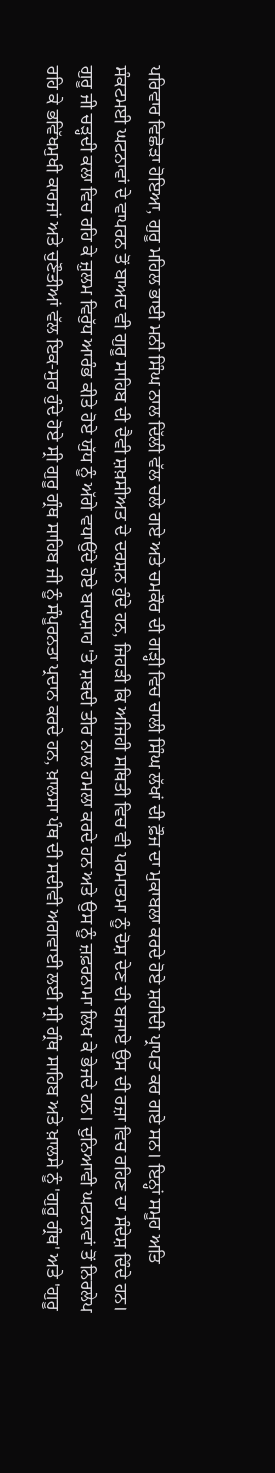ਪਰਿਵਾਰ ਵਿਛੋੜਾ ਹੋਇਆ, ਗੁਰੂ ਮਹਿਲ ਭਾਈ ਮਨੀ ਸਿੰਘ ਨਾਲ ਦਿੱਲੀ ਵੱਲ ਚਲੇ ਗਏ ਅਤੇ ਚਮਕੌਰ ਦੀ ਗੜ੍ਹੀ ਵਿਚ ਚਾਲੀ ਸਿੰਘ ਲੱਖਾਂ ਦੀ ਫ਼ੌਜ ਦਾ ਮੁਕਾਬਲਾ ਕਰਦੇ ਹੋਏ ਸ਼ਹੀਦੀ ਪ੍ਰਾਪਤ ਕਰ ਗਏ ਸਨ। ਇਨ੍ਹਾਂ ਸਮੂਹ ਅਤਿ ਸੰਕਟਮਈ ਘਟਨਾਵਾਂ ਦੇ ਵਾਪਰਨ ਤੋਂ ਬਾਅਦ ਵੀ ਗੁਰੂ ਸਾਹਿਬ ਦੀ ਦੈਵੀ ਸ਼ਖ਼ਸੀਅਤ ਦੇ ਦਰਸ਼ਨ ਹੁੰਦੇ ਹਨ, ਜਿਹੜੀ ਕਿ ਅਜਿਹੀ ਸਥਿਤੀ ਵਿਚ ਵੀ ਪਰਮਾਤਮਾ ਨੂੰ ਦੋਸ਼ ਦੇਣ ਦੀ ਬਜਾਏ ਉਸ ਦੀ ਰਜ਼ਾ ਵਿਚ ਰਹਿਣ ਦਾ ਸੰਦੇਸ਼ ਦਿੰਦੇ ਹਨ। ਗੁਰੂ ਜੀ ਚੜ੍ਹਦੀ ਕਲਾ ਵਿਚ ਰਹਿ ਕੇ ਜ਼ੁਲਮ ਵਿਰੁੱਧ ਆਰੰਭ ਕੀਤੇ ਹੋਏ ਯੁੱਧ ਨੂੰ ਅੱਗੇ ਵਧਾਉਂਦੇ ਹੋਏ ਬਾਦਸ਼ਾਹ 'ਤੇ ਸ਼ਬਦੀ ਤੀਰ ਨਾਲ ਹਮਲਾ ਕਰਦੇ ਹਨ ਅਤੇ ਉਸ ਨੂੰ ਜ਼ਫ਼ਰਨਾਮਾ ਲਿਖ ਕੇ ਭੇਜਦੇ ਹਨ। ਦੁਨਿਆਵੀ ਘਟਨਾਵਾਂ ਤੋਂ ਨਿਰਲੇਪ ਰਹਿ ਕੇ ਭਵਿੱਖਮੁਖੀ ਕਾਰਜਾਂ ਅਤੇ ਚੁਣੌਤੀਆਂ ਵੱਲ ਇਕ-ਸੁਰ ਹੁੰਦੇ ਹੋਏ ਸ੍ਰੀ ਗੁਰੂ ਗ੍ਰੰਥ ਸਾਹਿਬ ਜੀ ਨੂੰ ਸੰਪੂਰਨਤਾ ਪ੍ਰਦਾਨ ਕਰਦੇ ਹਨ, ਖ਼ਾਲਸਾ ਪੰਥ ਦੀ ਸਦੀਵੀ ਅਗਵਾਈ ਲਈ ਸ੍ਰੀ ਗ੍ਰੰਥ ਸਾਹਿਬ ਅਤੇ ਖ਼ਾਲਸੇ ਨੂੰ 'ਗੁਰੂ ਗ੍ਰੰਥ' ਅਤੇ 'ਗੁਰੂ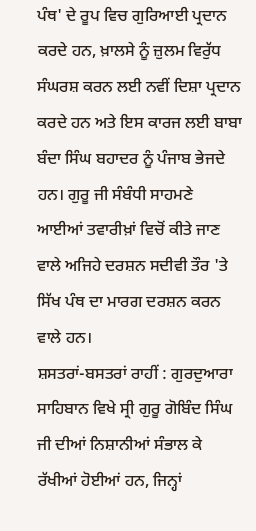ਪੰਥ' ਦੇ ਰੂਪ ਵਿਚ ਗੁਰਿਆਈ ਪ੍ਰਦਾਨ ਕਰਦੇ ਹਨ, ਖ਼ਾਲਸੇ ਨੂੰ ਜ਼ੁਲਮ ਵਿਰੁੱਧ ਸੰਘਰਸ਼ ਕਰਨ ਲਈ ਨਵੀਂ ਦਿਸ਼ਾ ਪ੍ਰਦਾਨ ਕਰਦੇ ਹਨ ਅਤੇ ਇਸ ਕਾਰਜ ਲਈ ਬਾਬਾ ਬੰਦਾ ਸਿੰਘ ਬਹਾਦਰ ਨੂੰ ਪੰਜਾਬ ਭੇਜਦੇ ਹਨ। ਗੁਰੂ ਜੀ ਸੰਬੰਧੀ ਸਾਹਮਣੇ ਆਈਆਂ ਤਵਾਰੀਖ਼ਾਂ ਵਿਚੋਂ ਕੀਤੇ ਜਾਣ ਵਾਲੇ ਅਜਿਹੇ ਦਰਸ਼ਨ ਸਦੀਵੀ ਤੌਰ 'ਤੇ ਸਿੱਖ ਪੰਥ ਦਾ ਮਾਰਗ ਦਰਸ਼ਨ ਕਰਨ ਵਾਲੇ ਹਨ।
ਸ਼ਸਤਰਾਂ-ਬਸਤਰਾਂ ਰਾਹੀਂ : ਗੁਰਦੁਆਰਾ ਸਾਹਿਬਾਨ ਵਿਖੇ ਸ੍ਰੀ ਗੁਰੂ ਗੋਬਿੰਦ ਸਿੰਘ ਜੀ ਦੀਆਂ ਨਿਸ਼ਾਨੀਆਂ ਸੰਭਾਲ ਕੇ ਰੱਖੀਆਂ ਹੋਈਆਂ ਹਨ, ਜਿਨ੍ਹਾਂ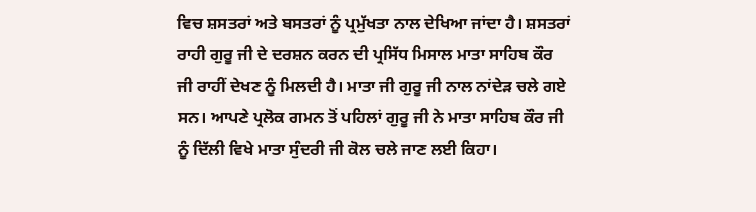ਵਿਚ ਸ਼ਸਤਰਾਂ ਅਤੇ ਬਸਤਰਾਂ ਨੂੰ ਪ੍ਰਮੁੱਖਤਾ ਨਾਲ ਦੇਖਿਆ ਜਾਂਦਾ ਹੈ। ਸ਼ਸਤਰਾਂ ਰਾਹੀ ਗੁਰੂ ਜੀ ਦੇ ਦਰਸ਼ਨ ਕਰਨ ਦੀ ਪ੍ਰਸਿੱਧ ਮਿਸਾਲ ਮਾਤਾ ਸਾਹਿਬ ਕੌਰ ਜੀ ਰਾਹੀਂ ਦੇਖਣ ਨੂੰ ਮਿਲਦੀ ਹੈ। ਮਾਤਾ ਜੀ ਗੁਰੂ ਜੀ ਨਾਲ ਨਾਂਦੇੜ ਚਲੇ ਗਏ ਸਨ। ਆਪਣੇ ਪ੍ਰਲੋਕ ਗਮਨ ਤੋਂ ਪਹਿਲਾਂ ਗੁਰੂ ਜੀ ਨੇ ਮਾਤਾ ਸਾਹਿਬ ਕੌਰ ਜੀ ਨੂੰ ਦਿੱਲੀ ਵਿਖੇ ਮਾਤਾ ਸੁੰਦਰੀ ਜੀ ਕੋਲ ਚਲੇ ਜਾਣ ਲਈ ਕਿਹਾ।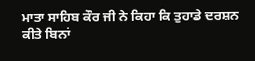ਮਾਤਾ ਸਾਹਿਬ ਕੌਰ ਜੀ ਨੇ ਕਿਹਾ ਕਿ ਤੁਹਾਡੇ ਦਰਸ਼ਨ ਕੀਤੇ ਬਿਨਾਂ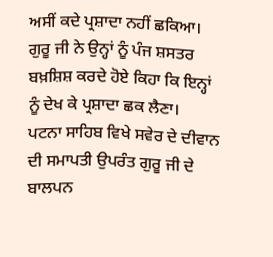ਅਸੀਂ ਕਦੇ ਪ੍ਰਸ਼ਾਦਾ ਨਹੀਂ ਛਕਿਆ। ਗੁਰੂ ਜੀ ਨੇ ਉਨ੍ਹਾਂ ਨੂੰ ਪੰਜ ਸ਼ਸਤਰ ਬਖ਼ਸ਼ਿਸ਼ ਕਰਦੇ ਹੋਏ ਕਿਹਾ ਕਿ ਇਨ੍ਹਾਂ ਨੂੰ ਦੇਖ ਕੇ ਪ੍ਰਸ਼ਾਦਾ ਛਕ ਲੈਣਾ।
ਪਟਨਾ ਸਾਹਿਬ ਵਿਖੇ ਸਵੇਰ ਦੇ ਦੀਵਾਨ ਦੀ ਸਮਾਪਤੀ ਉਪਰੰਤ ਗੁਰੂ ਜੀ ਦੇ ਬਾਲਪਨ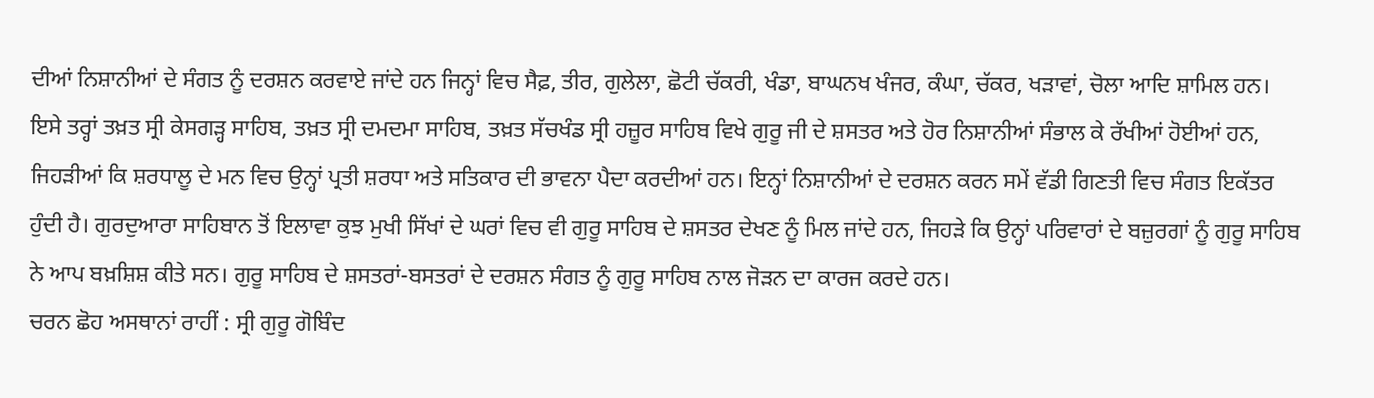ਦੀਆਂ ਨਿਸ਼ਾਨੀਆਂ ਦੇ ਸੰਗਤ ਨੂੰ ਦਰਸ਼ਨ ਕਰਵਾਏ ਜਾਂਦੇ ਹਨ ਜਿਨ੍ਹਾਂ ਵਿਚ ਸੈਫ਼, ਤੀਰ, ਗੁਲੇਲਾ, ਛੋਟੀ ਚੱਕਰੀ, ਖੰਡਾ, ਬਾਘਨਖ ਖੰਜਰ, ਕੰਘਾ, ਚੱਕਰ, ਖੜਾਵਾਂ, ਚੋਲਾ ਆਦਿ ਸ਼ਾਮਿਲ ਹਨ। ਇਸੇ ਤਰ੍ਹਾਂ ਤਖ਼ਤ ਸ੍ਰੀ ਕੇਸਗੜ੍ਹ ਸਾਹਿਬ, ਤਖ਼ਤ ਸ੍ਰੀ ਦਮਦਮਾ ਸਾਹਿਬ, ਤਖ਼ਤ ਸੱਚਖੰਡ ਸ੍ਰੀ ਹਜ਼ੂਰ ਸਾਹਿਬ ਵਿਖੇ ਗੁਰੂ ਜੀ ਦੇ ਸ਼ਸਤਰ ਅਤੇ ਹੋਰ ਨਿਸ਼ਾਨੀਆਂ ਸੰਭਾਲ ਕੇ ਰੱਖੀਆਂ ਹੋਈਆਂ ਹਨ, ਜਿਹੜੀਆਂ ਕਿ ਸ਼ਰਧਾਲੂ ਦੇ ਮਨ ਵਿਚ ਉਨ੍ਹਾਂ ਪ੍ਰਤੀ ਸ਼ਰਧਾ ਅਤੇ ਸਤਿਕਾਰ ਦੀ ਭਾਵਨਾ ਪੈਦਾ ਕਰਦੀਆਂ ਹਨ। ਇਨ੍ਹਾਂ ਨਿਸ਼ਾਨੀਆਂ ਦੇ ਦਰਸ਼ਨ ਕਰਨ ਸਮੇਂ ਵੱਡੀ ਗਿਣਤੀ ਵਿਚ ਸੰਗਤ ਇਕੱਤਰ ਹੁੰਦੀ ਹੈ। ਗੁਰਦੁਆਰਾ ਸਾਹਿਬਾਨ ਤੋਂ ਇਲਾਵਾ ਕੁਝ ਮੁਖੀ ਸਿੱਖਾਂ ਦੇ ਘਰਾਂ ਵਿਚ ਵੀ ਗੁਰੂ ਸਾਹਿਬ ਦੇ ਸ਼ਸਤਰ ਦੇਖਣ ਨੂੰ ਮਿਲ ਜਾਂਦੇ ਹਨ, ਜਿਹੜੇ ਕਿ ਉਨ੍ਹਾਂ ਪਰਿਵਾਰਾਂ ਦੇ ਬਜ਼ੁਰਗਾਂ ਨੂੰ ਗੁਰੂ ਸਾਹਿਬ ਨੇ ਆਪ ਬਖ਼ਸ਼ਿਸ਼ ਕੀਤੇ ਸਨ। ਗੁਰੂ ਸਾਹਿਬ ਦੇ ਸ਼ਸਤਰਾਂ-ਬਸਤਰਾਂ ਦੇ ਦਰਸ਼ਨ ਸੰਗਤ ਨੂੰ ਗੁਰੂ ਸਾਹਿਬ ਨਾਲ ਜੋੜਨ ਦਾ ਕਾਰਜ ਕਰਦੇ ਹਨ।
ਚਰਨ ਛੋਹ ਅਸਥਾਨਾਂ ਰਾਹੀਂ : ਸ੍ਰੀ ਗੁਰੂ ਗੋਬਿੰਦ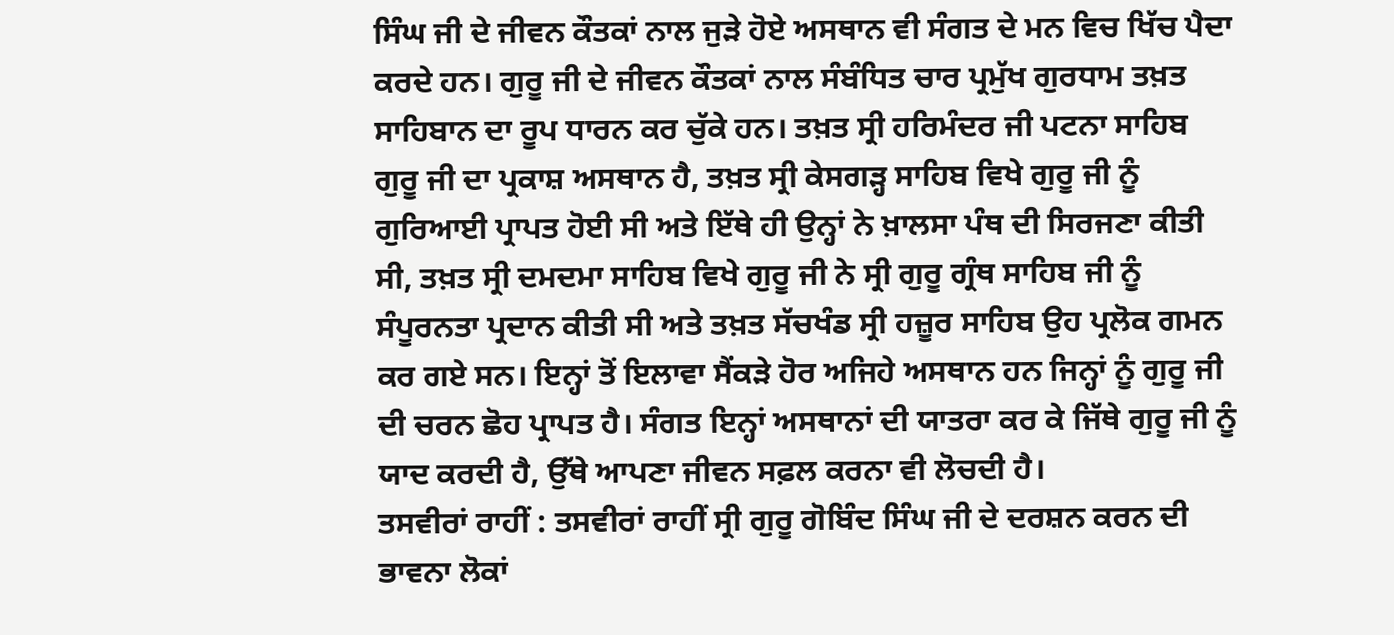ਸਿੰਘ ਜੀ ਦੇ ਜੀਵਨ ਕੌਤਕਾਂ ਨਾਲ ਜੁੜੇ ਹੋਏ ਅਸਥਾਨ ਵੀ ਸੰਗਤ ਦੇ ਮਨ ਵਿਚ ਖਿੱਚ ਪੈਦਾ ਕਰਦੇ ਹਨ। ਗੁਰੂ ਜੀ ਦੇ ਜੀਵਨ ਕੌਤਕਾਂ ਨਾਲ ਸੰਬੰਧਿਤ ਚਾਰ ਪ੍ਰਮੁੱਖ ਗੁਰਧਾਮ ਤਖ਼ਤ ਸਾਹਿਬਾਨ ਦਾ ਰੂਪ ਧਾਰਨ ਕਰ ਚੁੱਕੇ ਹਨ। ਤਖ਼ਤ ਸ੍ਰੀ ਹਰਿਮੰਦਰ ਜੀ ਪਟਨਾ ਸਾਹਿਬ ਗੁਰੂ ਜੀ ਦਾ ਪ੍ਰਕਾਸ਼ ਅਸਥਾਨ ਹੈ, ਤਖ਼ਤ ਸ੍ਰੀ ਕੇਸਗੜ੍ਹ ਸਾਹਿਬ ਵਿਖੇ ਗੁਰੂ ਜੀ ਨੂੰ ਗੁਰਿਆਈ ਪ੍ਰਾਪਤ ਹੋਈ ਸੀ ਅਤੇ ਇੱਥੇ ਹੀ ਉਨ੍ਹਾਂ ਨੇ ਖ਼ਾਲਸਾ ਪੰਥ ਦੀ ਸਿਰਜਣਾ ਕੀਤੀ ਸੀ, ਤਖ਼ਤ ਸ੍ਰੀ ਦਮਦਮਾ ਸਾਹਿਬ ਵਿਖੇ ਗੁਰੂ ਜੀ ਨੇ ਸ੍ਰੀ ਗੁਰੂ ਗ੍ਰੰਥ ਸਾਹਿਬ ਜੀ ਨੂੰ ਸੰਪੂਰਨਤਾ ਪ੍ਰਦਾਨ ਕੀਤੀ ਸੀ ਅਤੇ ਤਖ਼ਤ ਸੱਚਖੰਡ ਸ੍ਰੀ ਹਜ਼ੂਰ ਸਾਹਿਬ ਉਹ ਪ੍ਰਲੋਕ ਗਮਨ ਕਰ ਗਏ ਸਨ। ਇਨ੍ਹਾਂ ਤੋਂ ਇਲਾਵਾ ਸੈਂਕੜੇ ਹੋਰ ਅਜਿਹੇ ਅਸਥਾਨ ਹਨ ਜਿਨ੍ਹਾਂ ਨੂੰ ਗੁਰੂ ਜੀ ਦੀ ਚਰਨ ਛੋਹ ਪ੍ਰਾਪਤ ਹੈ। ਸੰਗਤ ਇਨ੍ਹਾਂ ਅਸਥਾਨਾਂ ਦੀ ਯਾਤਰਾ ਕਰ ਕੇ ਜਿੱਥੇ ਗੁਰੂ ਜੀ ਨੂੰ ਯਾਦ ਕਰਦੀ ਹੈ, ਉੱਥੇ ਆਪਣਾ ਜੀਵਨ ਸਫ਼ਲ ਕਰਨਾ ਵੀ ਲੋਚਦੀ ਹੈ।
ਤਸਵੀਰਾਂ ਰਾਹੀਂ : ਤਸਵੀਰਾਂ ਰਾਹੀਂ ਸ੍ਰੀ ਗੁਰੂ ਗੋਬਿੰਦ ਸਿੰਘ ਜੀ ਦੇ ਦਰਸ਼ਨ ਕਰਨ ਦੀ ਭਾਵਨਾ ਲੋਕਾਂ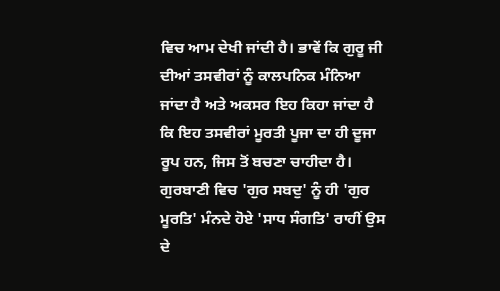ਵਿਚ ਆਮ ਦੇਖੀ ਜਾਂਦੀ ਹੈ। ਭਾਵੇਂ ਕਿ ਗੁਰੂ ਜੀ ਦੀਆਂ ਤਸਵੀਰਾਂ ਨੂੰ ਕਾਲਪਨਿਕ ਮੰਨਿਆ ਜਾਂਦਾ ਹੈ ਅਤੇ ਅਕਸਰ ਇਹ ਕਿਹਾ ਜਾਂਦਾ ਹੈ ਕਿ ਇਹ ਤਸਵੀਰਾਂ ਮੂਰਤੀ ਪੂਜਾ ਦਾ ਹੀ ਦੂਜਾ ਰੂਪ ਹਨ, ਜਿਸ ਤੋਂ ਬਚਣਾ ਚਾਹੀਦਾ ਹੈ। ਗੁਰਬਾਣੀ ਵਿਚ 'ਗੁਰ ਸਬਦੁ' ਨੂੰ ਹੀ 'ਗੁਰ ਮੂਰਤਿ' ਮੰਨਦੇ ਹੋਏ 'ਸਾਧ ਸੰਗਤਿ' ਰਾਹੀਂ ਉਸ ਦੇ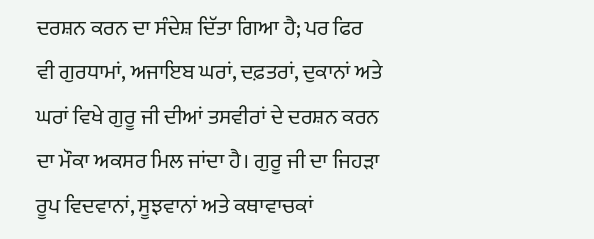ਦਰਸ਼ਨ ਕਰਨ ਦਾ ਸੰਦੇਸ਼ ਦਿੱਤਾ ਗਿਆ ਹੈ; ਪਰ ਫਿਰ ਵੀ ਗੁਰਧਾਮਾਂ, ਅਜਾਇਬ ਘਰਾਂ, ਦਫ਼ਤਰਾਂ, ਦੁਕਾਨਾਂ ਅਤੇ ਘਰਾਂ ਵਿਖੇ ਗੁਰੂ ਜੀ ਦੀਆਂ ਤਸਵੀਰਾਂ ਦੇ ਦਰਸ਼ਨ ਕਰਨ ਦਾ ਮੌਕਾ ਅਕਸਰ ਮਿਲ ਜਾਂਦਾ ਹੈ। ਗੁਰੂ ਜੀ ਦਾ ਜਿਹੜਾ ਰੂਪ ਵਿਦਵਾਨਾਂ, ਸੂਝਵਾਨਾਂ ਅਤੇ ਕਥਾਵਾਚਕਾਂ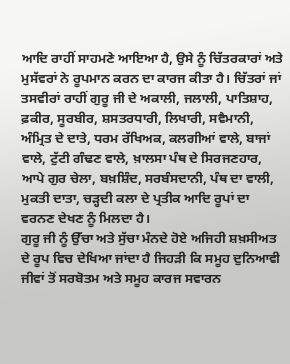ਆਦਿ ਰਾਹੀਂ ਸਾਹਮਣੇ ਆਇਆ ਹੈ, ਉਸੇ ਨੂੰ ਚਿੱਤਰਕਾਰਾਂ ਅਤੇ ਮੁਸੱਵਰਾਂ ਨੇ ਰੂਪਮਾਨ ਕਰਨ ਦਾ ਕਾਰਜ ਕੀਤਾ ਹੈ। ਚਿੱਤਰਾਂ ਜਾਂ ਤਸਵੀਰਾਂ ਰਾਹੀਂ ਗੁਰੂ ਜੀ ਦੇ ਅਕਾਲੀ, ਜਲਾਲੀ, ਪਾਤਿਸ਼ਾਹ, ਫ਼ਕੀਰ, ਸੂਰਬੀਰ, ਸ਼ਸਤਰਧਾਰੀ, ਲਿਖਾਰੀ, ਸਵੈਮਾਨੀ, ਅੰਮ੍ਰਿਤ ਦੇ ਦਾਤੇ, ਧਰਮ ਰੱਖਿਅਕ, ਕਲਗੀਆਂ ਵਾਲੇ, ਬਾਜਾਂ ਵਾਲੇ, ਟੁੱਟੀ ਗੰਢਣ ਵਾਲੇ, ਖ਼ਾਲਸਾ ਪੰਥ ਦੇ ਸਿਰਜਣਹਾਰ, ਆਪੇ ਗੁਰ ਚੇਲਾ, ਬਖ਼ਸ਼ਿੰਦ, ਸਰਬੰਸਦਾਨੀ, ਪੰਥ ਦਾ ਵਾਲੀ, ਮੁਕਤੀ ਦਾਤਾ, ਚੜ੍ਹਦੀ ਕਲਾ ਦੇ ਪ੍ਰਤੀਕ ਆਦਿ ਰੂਪਾਂ ਦਾ ਵਰਨਣ ਦੇਖਣ ਨੂੰ ਮਿਲਦਾ ਹੈ।
ਗੁਰੂ ਜੀ ਨੂੰ ਉੱਚਾ ਅਤੇ ਸੁੱਚਾ ਮੰਨਦੇ ਹੋਏ ਅਜਿਹੀ ਸ਼ਖ਼ਸੀਅਤ ਦੇ ਰੂਪ ਵਿਚ ਦੇਖਿਆ ਜਾਂਦਾ ਹੈ ਜਿਹੜੀ ਕਿ ਸਮੂਹ ਦੁਨਿਆਵੀ ਜੀਵਾਂ ਤੋਂ ਸਰਬੋਤਮ ਅਤੇ ਸਮੂਹ ਕਾਰਜ ਸਵਾਰਨ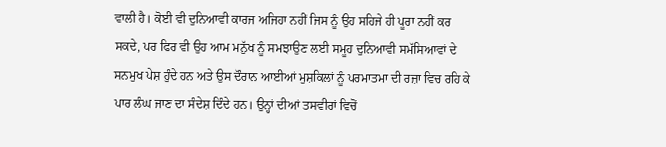ਵਾਲੀ ਹੈ। ਕੋਈ ਵੀ ਦੁਨਿਆਵੀ ਕਾਰਜ ਅਜਿਹਾ ਨਹੀਂ ਜਿਸ ਨੂੰ ਉਹ ਸਹਿਜੇ ਹੀ ਪੂਰਾ ਨਹੀਂ ਕਰ ਸਕਦੇ, ਪਰ ਫਿਰ ਵੀ ਉਹ ਆਮ ਮਨੁੱਖ ਨੂੰ ਸਮਝਾਉਣ ਲਈ ਸਮੂਹ ਦੁਨਿਆਵੀ ਸਮੱਸਿਆਵਾਂ ਦੇ ਸਨਮੁਖ ਪੇਸ਼ ਹੁੰਦੇ ਹਨ ਅਤੇ ਉਸ ਦੌਰਾਨ ਆਈਆਂ ਮੁਸ਼ਕਿਲਾਂ ਨੂੰ ਪਰਮਾਤਮਾ ਦੀ ਰਜ਼ਾ ਵਿਚ ਰਹਿ ਕੇ ਪਾਰ ਲੰਘ ਜਾਣ ਦਾ ਸੰਦੇਸ਼ ਦਿੰਦੇ ਹਨ। ਉਨ੍ਹਾਂ ਦੀਆਂ ਤਸਵੀਰਾਂ ਵਿਚੋਂ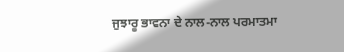ਜੁਝਾਰੂ ਭਾਵਨਾ ਦੇ ਨਾਲ-ਨਾਲ ਪਰਮਾਤਮਾ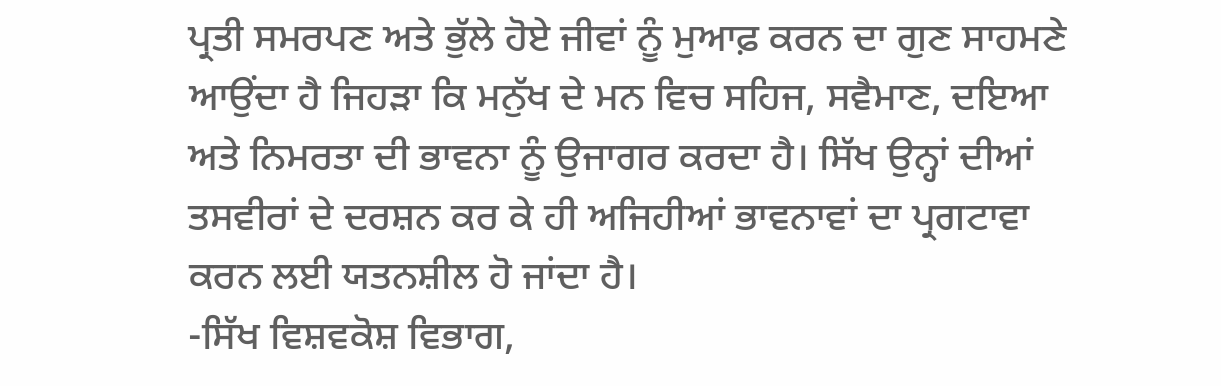ਪ੍ਰਤੀ ਸਮਰਪਣ ਅਤੇ ਭੁੱਲੇ ਹੋਏ ਜੀਵਾਂ ਨੂੰ ਮੁਆਫ਼ ਕਰਨ ਦਾ ਗੁਣ ਸਾਹਮਣੇ ਆਉਂਦਾ ਹੈ ਜਿਹੜਾ ਕਿ ਮਨੁੱਖ ਦੇ ਮਨ ਵਿਚ ਸਹਿਜ, ਸਵੈਮਾਣ, ਦਇਆ ਅਤੇ ਨਿਮਰਤਾ ਦੀ ਭਾਵਨਾ ਨੂੰ ਉਜਾਗਰ ਕਰਦਾ ਹੈ। ਸਿੱਖ ਉਨ੍ਹਾਂ ਦੀਆਂ ਤਸਵੀਰਾਂ ਦੇ ਦਰਸ਼ਨ ਕਰ ਕੇ ਹੀ ਅਜਿਹੀਆਂ ਭਾਵਨਾਵਾਂ ਦਾ ਪ੍ਰਗਟਾਵਾ ਕਰਨ ਲਈ ਯਤਨਸ਼ੀਲ ਹੋ ਜਾਂਦਾ ਹੈ।
-ਸਿੱਖ ਵਿਸ਼ਵਕੋਸ਼ ਵਿਭਾਗ,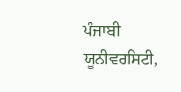ਪੰਜਾਬੀ ਯੂਨੀਵਰਸਿਟੀ,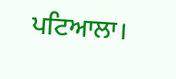ਪਟਿਆਲਾ।